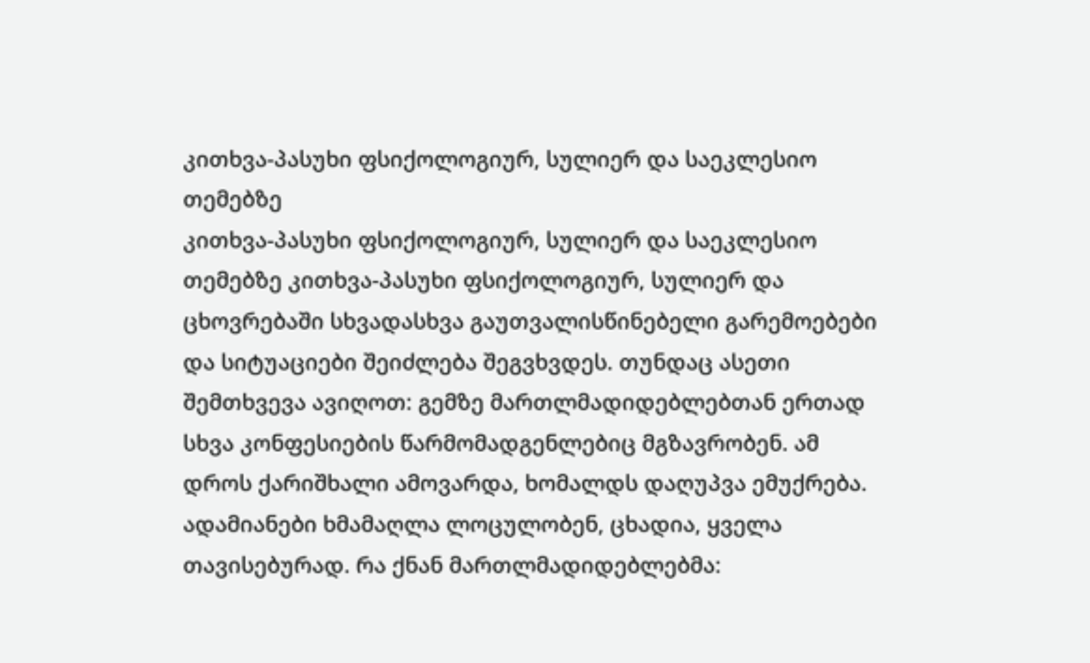კითხვა-პასუხი ფსიქოლოგიურ, სულიერ და საეკლესიო თემებზე
კითხვა-პასუხი ფსიქოლოგიურ, სულიერ და საეკლესიო თემებზე კითხვა-პასუხი ფსიქოლოგიურ, სულიერ და
ცხოვრებაში სხვადასხვა გაუთვალისწინებელი გარემოებები და სიტუაციები შეიძლება შეგვხვდეს. თუნდაც ასეთი შემთხვევა ავიღოთ: გემზე მართლმადიდებლებთან ერთად სხვა კონფესიების წარმომადგენლებიც მგზავრობენ. ამ დროს ქარიშხალი ამოვარდა, ხომალდს დაღუპვა ემუქრება. ადამიანები ხმამაღლა ლოცულობენ, ცხადია, ყველა თავისებურად. რა ქნან მართლმადიდებლებმა: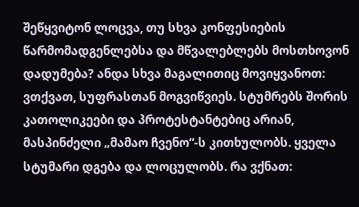შეწყვიტონ ლოცვა, თუ სხვა კონფესიების წარმომადგენლებსა და მწვალებლებს მოსთხოვონ დადუმება? ანდა სხვა მაგალითიც მოვიყვანოთ: ვთქვათ, სუფრასთან მოგვიწვიეს. სტუმრებს შორის კათოლიკეები და პროტესტანტებიც არიან, მასპინძელი „მამაო ჩვენო“-ს კითხულობს. ყველა სტუმარი დგება და ლოცულობს. რა ვქნათ: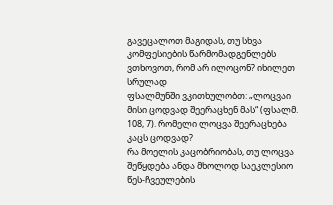გავეცალოთ მაგიდას, თუ სხვა კომფესიების წარმომადგენლებს ვთხოვოთ, რომ არ ილოცონ? იხილეთ სრულად
ფსალმუნში ვკითხულობთ: „ლოცვაი მისი ცოდვად შეერაცხენ მას“ (ფსალმ. 108, 7). რომელი ლოცვა შეერაცხება კაცს ცოდვად?
რა მოელის კაცობრიობას, თუ ლოცვა შეწყდება ანდა მხოლოდ საეკლესიო წეს-ჩვეულების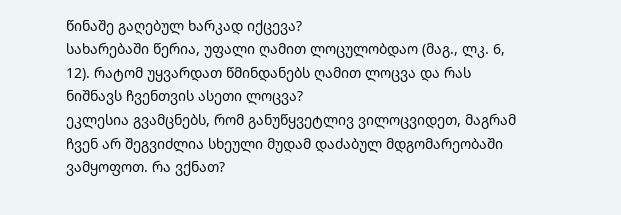წინაშე გაღებულ ხარკად იქცევა?
სახარებაში წერია, უფალი ღამით ლოცულობდაო (მაგ., ლკ. 6, 12). რატომ უყვარდათ წმინდანებს ღამით ლოცვა და რას ნიშნავს ჩვენთვის ასეთი ლოცვა?
ეკლესია გვამცნებს, რომ განუწყვეტლივ ვილოცვიდეთ, მაგრამ ჩვენ არ შეგვიძლია სხეული მუდამ დაძაბულ მდგომარეობაში ვამყოფოთ. რა ვქნათ?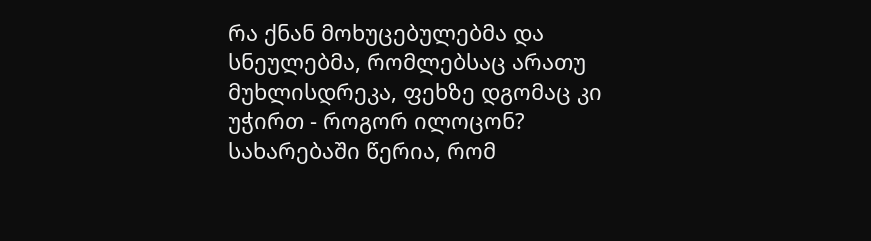რა ქნან მოხუცებულებმა და სნეულებმა, რომლებსაც არათუ მუხლისდრეკა, ფეხზე დგომაც კი უჭირთ - როგორ ილოცონ?
სახარებაში წერია, რომ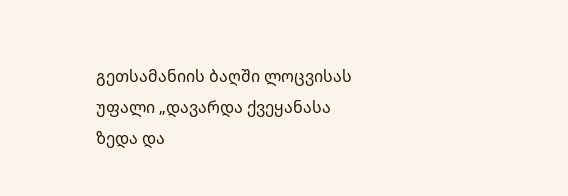გეთსამანიის ბაღში ლოცვისას უფალი „დავარდა ქვეყანასა ზედა და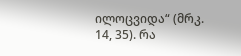ილოცვიდა“ (მრკ. 14, 35). რა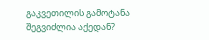გაკვეთილის გამოტანა შეგვიძლია აქედან?